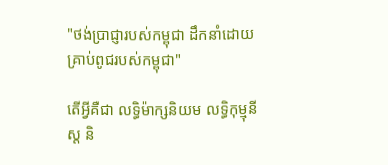"ថង់ប្រាជ្ញារបស់កម្ពុជា ដឹកនាំដោយគ្រាប់ពូជរបស់កម្ពុជា"

តើអ្វីគឺជា លទ្ធិម៉ាក្សនិយម លទ្ធិកុម្មុនីស្ដ និ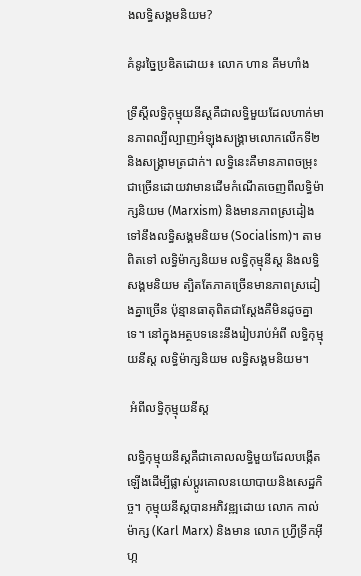ងលទ្ធិសង្គមនិយម?

គំនូរច្នៃប្រឌិតដោយ៖ លោក ហាន គីមហាំង

ទ្រឹស្តីលទ្ធិកុម្មុយនីស្តគឺជាលទ្ធិមួយដែលហាក់មានភាពល្បីល្បាញអំឡុងសង្គ្រាមលោកលើកទី២ និងសង្គ្រាមត្រជាក់។ លទ្ធិនេះគឺមានភាពចម្រុះជាច្រើនដោយវាមានដើមកំណើតចេញពីលទ្ធិម៉ាក្សនិយម (Marxism) និងមានភាពស្រដៀងទៅនឹងលទ្ធិសង្គមនិយម (Socialism)។ តាមពិតទៅ លទ្ធិម៉ាក្សនិយម លទ្ធិកុម្មុនីស្ដ និងលទ្ធិសង្គមនិយម ត្បិតតែភាគច្រើនមានភាពស្រដៀងគ្នាច្រើន ប៉ុន្មានធាតុពិតជាស្ដែងគឺមិនដូចគ្នាទេ។ នៅក្នុងអត្ថបទនេះនឹងរៀបរាប់អំពី លទ្ធិកុម្មុយនីស្ត លទ្ធិម៉ាក្សនិយម លទ្ធិសង្គមនិយម។

 អំពីលទ្ធិកុម្មុយនីស្ត

លទ្ធិកុម្មុយនីស្តគឺជាគោលលទ្ធិមួយដែលបង្កើតឡើងដើម្បីផ្លាស់ប្តូរគោលនយោបាយនិងសេដ្ឋកិច្ច។ កុម្មុយនីស្តបានអភិវឌ្ឍដោយ លោក កាល់ ម៉ាក្ស (Karl Marx) និងមាន លោក ហ្រ្វីទ្រីកអ៊ីហ្ក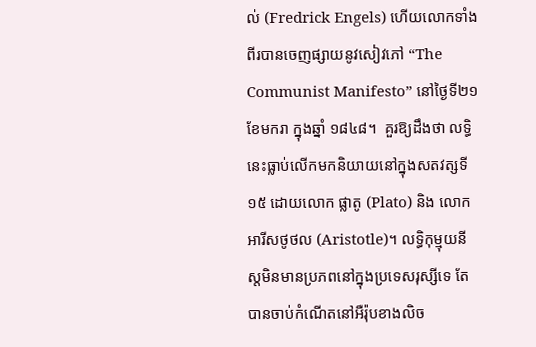ល់ (Fredrick Engels) ហើយលោកទាំងពីរបានចេញផ្សាយនូវសៀវភៅ “The Communist Manifesto” នៅថ្ងៃទី២១ ខែមករា ក្នុងឆ្នាំ ១៨៤៨។  គួរឱ្យដឹងថា លទ្ធិនេះធ្លាប់លើកមកនិយាយនៅក្នុងសតវត្សទី ១៥ ដោយលោក ផ្លាតូ (Plato) និង លោក អារីសថូថល (Aristotle)។ លទ្ធិកុម្មុយនីស្តមិនមានប្រភពនៅក្នុងប្រទេសរុស្សីទេ តែបានចាប់កំណើតនៅអឺរ៉ុបខាងលិច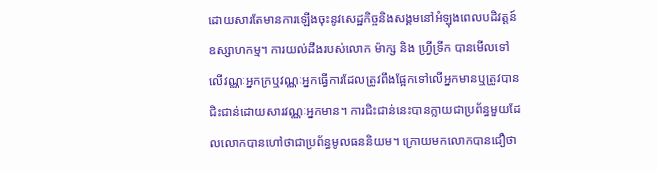ដោយសារតែមានការឡើងចុះនូវសេដ្ឋកិច្ចនិងសង្គមនៅអំឡុងពេលបដិវត្តន៍ឧស្សាហកម្ម។ ការយល់ដឹងរបស់លោក ម៉ាក្ស និង ហ្វ្រីទ្រីក បានមើលទៅលើវណ្ណៈអ្នកក្រឬវណ្ណៈអ្នកធ្វើការដែលត្រូវពឹងផ្អែកទៅលើអ្នកមានឬត្រូវបានជិះជាន់ដោយសារវណ្ណៈអ្នកមាន។ ការជិះជាន់នេះបានក្លាយជាប្រព័ន្ធមួយដែលលោកបានហៅថាជាប្រព័ន្ធមូលធននិយម។ ក្រោយមកលោកបានជឿថា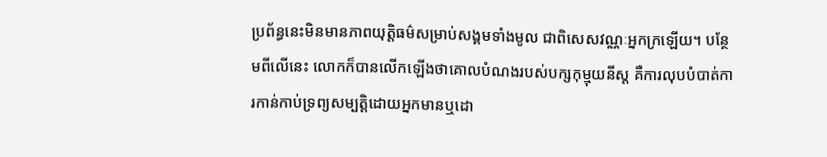ប្រព័ន្ធនេះមិនមានភាពយុត្តិធម៌សម្រាប់សង្គមទាំងមូល ជាពិសេសវណ្ណៈអ្នកក្រឡើយ។ បន្ថែមពីលើនេះ លោកក៏បានលើកឡើងថាគោលបំណងរបស់បក្សកុម្មុយនីស្ត គឺការលុបបំបាត់ការកាន់កាប់ទ្រព្យសម្បត្តិដោយអ្នកមានឬដោ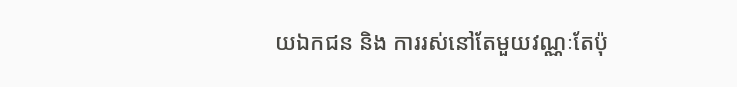យឯកជន និង ការរស់នៅតែមួយវណ្ណៈតែប៉ុ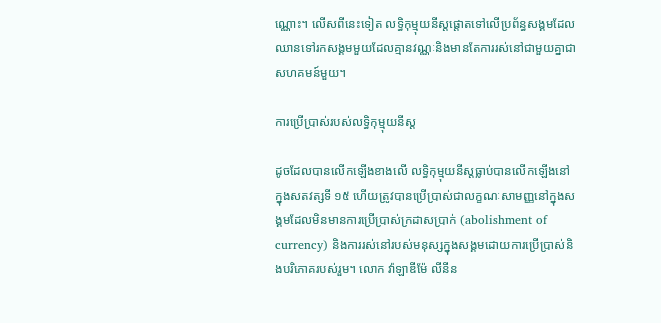ណ្ណោះ។ លើសពីនេះទៀត លទ្ធិកុម្មុយនីស្តផ្តោតទៅលើប្រព័ន្ធសង្គមដែលឈានទៅរកសង្គមមួយដែលគ្មានវណ្ណៈនិងមានតែការរស់នៅជាមួយគ្នាជាសហគមន៍មួយ។

ការប្រើប្រាស់របស់លទ្ធិកុម្មុយនីស្ត

ដូចដែលបានលើកឡើងខាងលើ លទ្ធិកុម្មុយនីស្តធ្លាប់បានលើកឡើងនៅក្នុងសតវត្សទី ១៥ ហើយត្រូវបានប្រើប្រាស់ជាលក្ខណៈសាមញ្ញនៅក្នុងសង្គមដែលមិនមានការប្រើប្រាស់ក្រដាសប្រាក់ (abolishment of currency) និងការរស់នៅរបស់មនុស្សក្នុងសង្គមដោយការប្រើប្រាស់និងបរិភោគរបស់រួម។ លោក វ៉ាឡាឌីម៉ែ លីនីន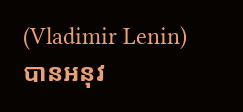(Vladimir Lenin) បានអនុវ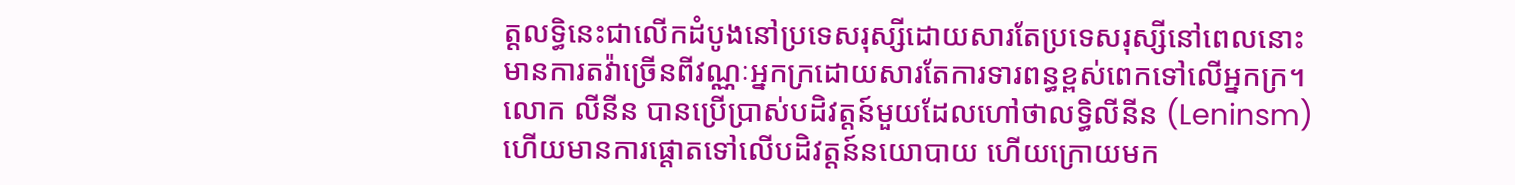ត្ដលទ្ធិនេះជាលើកដំបូងនៅប្រទេសរុស្សីដោយសារតែប្រទេសរុស្សីនៅពេលនោះមានការតវ៉ាច្រើនពីវណ្ណៈអ្នកក្រដោយសារតែការទារពន្ធខ្ពស់ពេកទៅលើអ្នកក្រ។ លោក លីនីន បានប្រើប្រាស់បដិវត្តន៍មួយដែលហៅថាលទ្ធិលីនីន (Leninsm) ហើយមានការផ្តោតទៅលើបដិវត្តន៍នយោបាយ ហើយក្រោយមក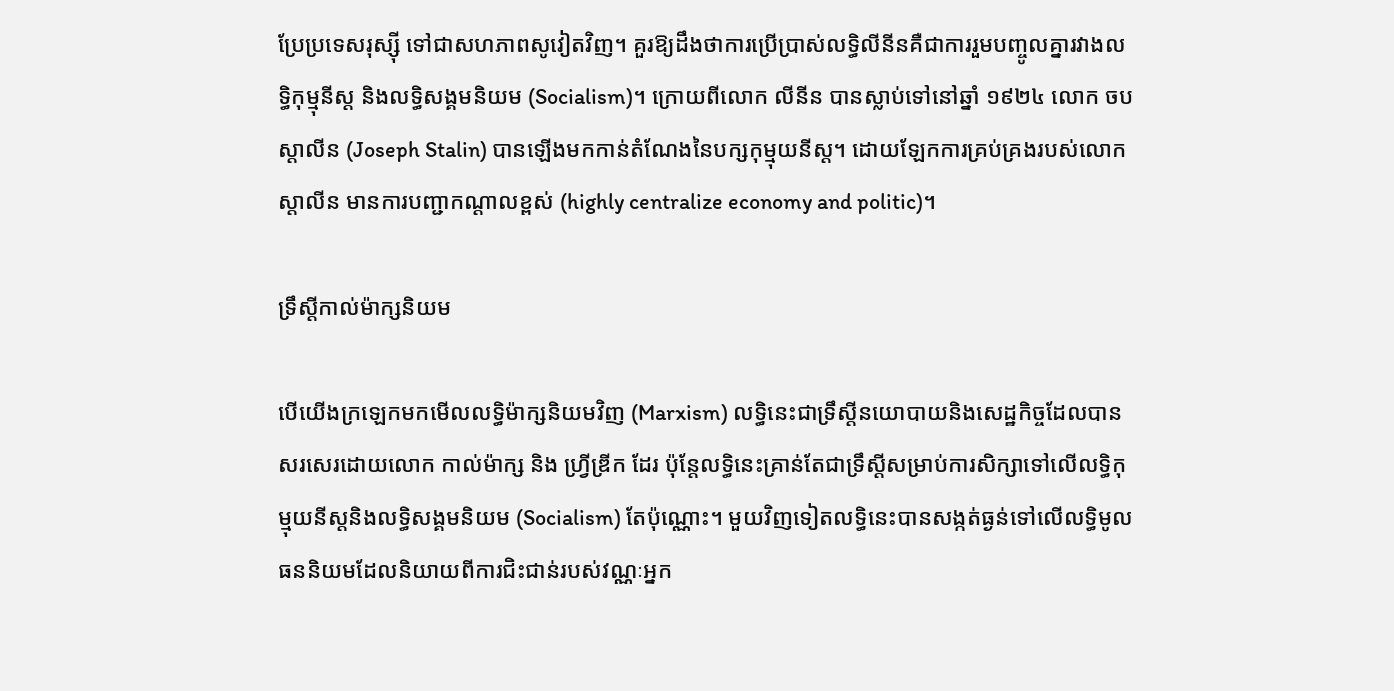ប្រែប្រទេសរុស្ស៊ី ទៅជាសហភាពសូវៀតវិញ។ គួរឱ្យដឹងថាការប្រើប្រាស់លទ្ធិលីនីនគឺជាការរួមបញ្ចូលគ្នារវាងលទ្ធិកុម្មុនីស្ដ និងលទ្ធិសង្គមនិយម (Socialism)។ ក្រោយពីលោក លីនីន បានស្លាប់ទៅនៅឆ្នាំ ១៩២៤ លោក ចប ស្តាលីន (Joseph Stalin) បានឡើងមកកាន់តំណែងនៃបក្សកុម្មុយនីស្ត។ ដោយឡែកការគ្រប់គ្រងរបស់លោក ស្តាលីន មានការបញ្ជាកណ្ដាលខ្ពស់ (highly centralize economy and politic)។

ទ្រឹស្តីកាល់ម៉ាក្សនិយម

បើយើងក្រឡេកមកមើលលទ្ធិម៉ាក្សនិយមវិញ (Marxism) លទ្ធិនេះជាទ្រឹស្តីនយោបាយនិងសេដ្ឋកិច្ចដែលបានសរសេរដោយលោក កាល់ម៉ាក្ស និង ហ្រ្វីឌ្រីក ដែរ ប៉ុន្តែលទ្ធិនេះគ្រាន់តែជាទ្រឹស្តីសម្រាប់ការសិក្សាទៅលើលទ្ធិកុម្មុយនីស្តនិងលទ្ធិសង្គមនិយម (Socialism) តែប៉ុណ្ណោះ។ មួយវិញទៀតលទ្ធិនេះបានសង្កត់ធ្ងន់ទៅលើលទ្ធិមូលធននិយមដែលនិយាយពីការជិះជាន់របស់វណ្ណៈអ្នក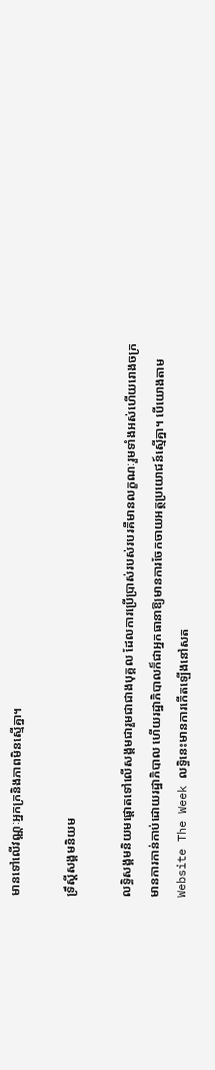មានទៅលើវណ្ណៈអ្នកក្រនិងភាពមិនស្មើគ្នា។

ទ្រឹស្តីសង្គមនិយម

លទ្ធិសង្គមនិយមផ្តោតទៅលើសង្គមជារួមជាជាងបុគ្គល ដែលការប្រើប្រាស់របស់របរគឺមានលក្ខណៈរួមទាំងអស់ហើយរោងចក្រមានការកាន់កាប់ដោយរដ្ឋាភិបាល ហើយរដ្ឋាភិបាលក៏ជាអ្នកធានាឱ្យមានការចែកចាយអត្ថប្រយោជន៍ស្មើគ្នា។ បើយោងតាម Website The Week លទ្ធិនេះមានការកើតឡើងនៅសត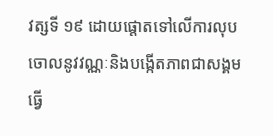វត្សទី ១៩ ដោយផ្តោតទៅលើការលុបចោលនូវវណ្ណៈនិងបង្កើតភាពជាសង្គមធ្វើ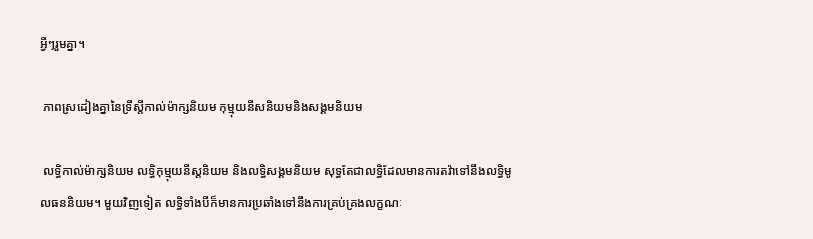អ្វីៗរួមគ្នា។

 ភាពស្រដៀងគ្នានៃទ្រឹស្តីកាល់ម៉ាក្សនិយម កុម្មុយនីសនិយមនិងសង្គមនិយម

 លទ្ធិកាល់ម៉ាក្សនិយម លទ្ធិកុម្មុយនីស្តនិយម និងលទ្ធិសង្គមនិយម សុទ្ធតែជាលទ្ធិដែលមានការតវ៉ាទៅនឹងលទ្ធិមូលធននិយម។ មួយវិញទៀត លទ្ធិទាំងបីក៏មានការប្រឆាំងទៅនឹងការគ្រប់គ្រងលក្ខណៈ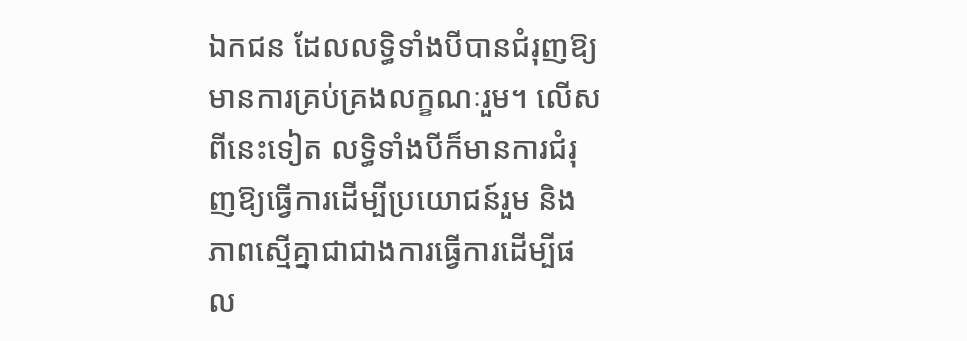ឯកជន ដែលលទ្ធិទាំងបីបានជំរុញឱ្យមានការគ្រប់គ្រងលក្ខណៈរួម។ លើសពីនេះទៀត លទ្ធិទាំងបីក៏មានការជំរុញឱ្យធ្វើការដើម្បីប្រយោជន៍រួម និងភាពស្មើគ្នាជាជាងការធ្វើការដើម្បីផល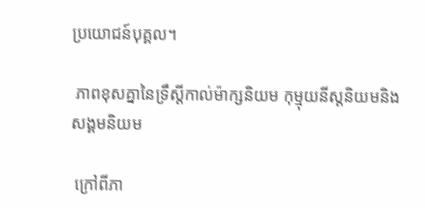ប្រយោជន៍បុគ្គល។

 ភាពខុសគ្នានៃទ្រឹស្តីកាល់ម៉ាក្សនិយម កុម្មុយនីស្តនិយមនិងសង្គមនិយម

 ក្រៅពីភា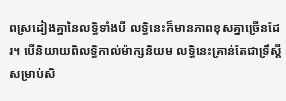ពស្រដៀងគ្នានៃលទ្ធិទាំងបី លទ្ធិនេះក៏មានភាពខុសគ្នាច្រើនដែរ។ បើនិយាយពិលទ្ធិកាល់ម៉ាក្សនិយម លទ្ធិនេះគ្រាន់តែជាទ្រឹស្តីសម្រាប់សិ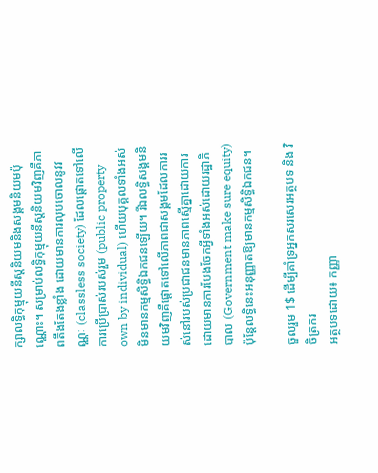ក្សាលទ្ធិកុម្មុយនីស្តនិយមនិងសង្គមនិយមប៉ុណ្ណោះ។ សម្រាប់លទ្ធិកុម្មុយនីស្តនិយមវិញគឺភាពតឹងតែងខ្លាំង ដោយមានការលុបចោលនូវវណ្ណៈ (classless society) ដែលផ្តោតទៅលើការប្រើប្រាស់របស់រួម (public property own by individual) ហើយបុគ្គលទាំងអស់មិនមានកម្មសិទ្ធិឯកជនឡើយ។ រីឯលទ្ធិសង្គមនិយមវិញគឺផ្តោតទៅលើភាពជាសង្គមដែលការរស់នៅរបស់ប្រជាជនមានភាពស្មើគ្នាដោយការដោយមានការបែងចែកអ្វីទាំងអស់ដោយរដ្ឋាភិបាល (Government make sure equity) ប៉ុន្តែលទ្ធិនេះអនុញ្ញាតឱ្យមានកម្មសិទ្ធិឯកជន។

ចួលរួម 1$ ដើម្បីគាំទ្រអ្នកសរសេរអត្ថបទ និង វិចិត្រករ
អត្ថបទដោយ៖ កញ្ញា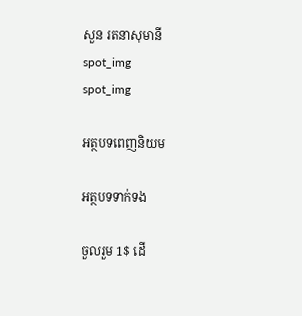សួន រតនាសុមានី
spot_img
spot_img

អត្ថបទពេញនិយម

អត្ថបទទាក់ទង

ចួលរួម 1$ ដើ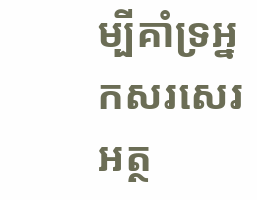ម្បីគាំទ្រអ្នកសរសេរអត្ថ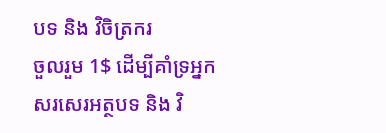បទ និង វិចិត្រករ
ចួលរួម 1$ ដើម្បីគាំទ្រអ្នកសរសេរអត្ថបទ និង វិ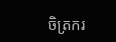ចិត្រករ